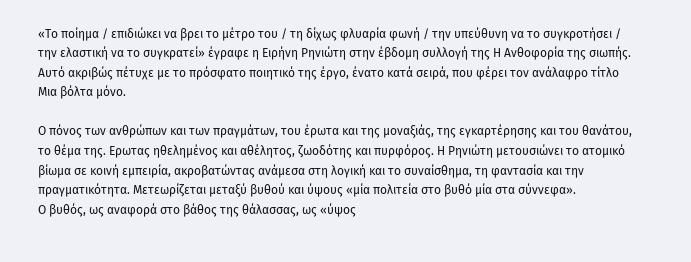«Το ποίημα / επιδιώκει να βρει το μέτρο του / τη δίχως φλυαρία φωνή / την υπεύθυνη να το συγκροτήσει / την ελαστική να το συγκρατεί» έγραφε η Ειρήνη Ρηνιώτη στην έβδομη συλλογή της Η Ανθοφορία της σιωπής. Αυτό ακριβώς πέτυχε με το πρόσφατο ποιητικό της έργο, ένατο κατά σειρά, που φέρει τον ανάλαφρο τίτλο Μια βόλτα μόνο.

Ο πόνος των ανθρώπων και των πραγμάτων, του έρωτα και της μοναξιάς, της εγκαρτέρησης και του θανάτου, το θέμα της. Ερωτας ηθελημένος και αθέλητος, ζωοδότης και πυρφόρος. Η Ρηνιώτη μετουσιώνει το ατομικό βίωμα σε κοινή εμπειρία, ακροβατώντας ανάμεσα στη λογική και το συναίσθημα, τη φαντασία και την πραγματικότητα. Μετεωρίζεται μεταξύ βυθού και ύψους «μία πολιτεία στο βυθό μία στα σύννεφα».
Ο βυθός, ως αναφορά στο βάθος της θάλασσας, ως «ύψος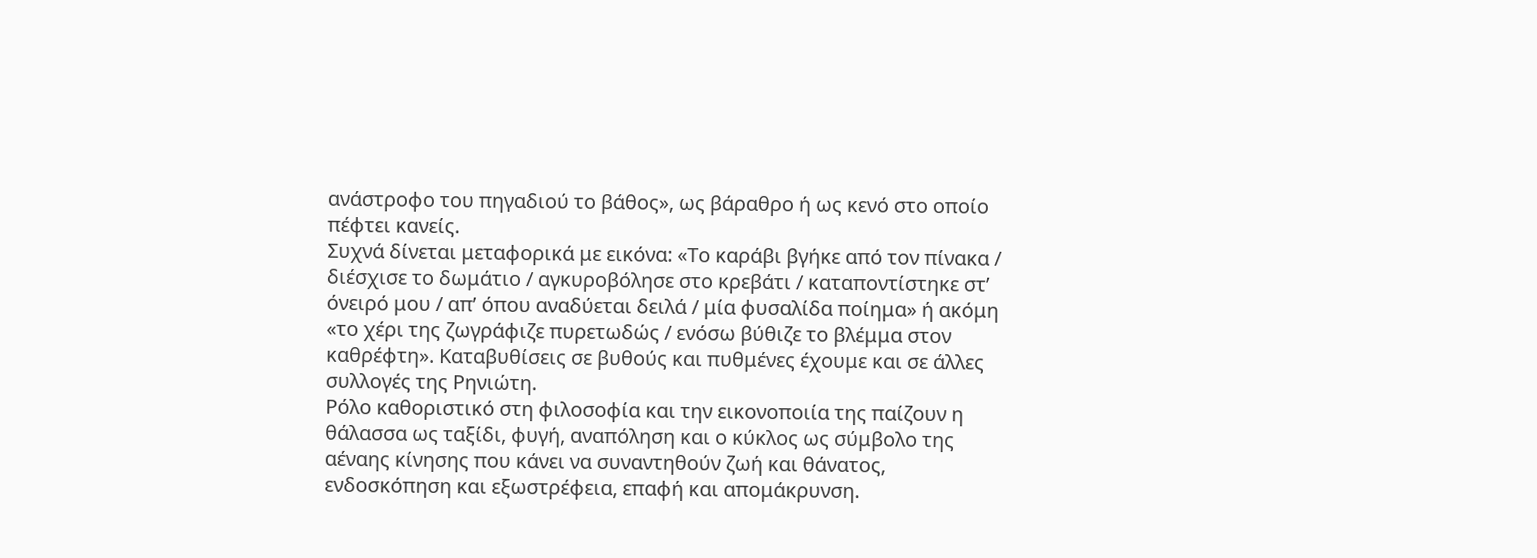ανάστροφο του πηγαδιού το βάθος», ως βάραθρο ή ως κενό στο οποίο πέφτει κανείς.
Συχνά δίνεται μεταφορικά με εικόνα: «Το καράβι βγήκε από τον πίνακα / διέσχισε το δωμάτιο / αγκυροβόλησε στο κρεβάτι / καταποντίστηκε στ’ όνειρό μου / απ’ όπου αναδύεται δειλά / μία φυσαλίδα ποίημα» ή ακόμη «το χέρι της ζωγράφιζε πυρετωδώς / ενόσω βύθιζε το βλέμμα στον καθρέφτη». Καταβυθίσεις σε βυθούς και πυθμένες έχουμε και σε άλλες συλλογές της Ρηνιώτη.
Ρόλο καθοριστικό στη φιλοσοφία και την εικονοποιία της παίζουν η θάλασσα ως ταξίδι, φυγή, αναπόληση και ο κύκλος ως σύμβολο της αέναης κίνησης που κάνει να συναντηθούν ζωή και θάνατος, ενδοσκόπηση και εξωστρέφεια, επαφή και απομάκρυνση.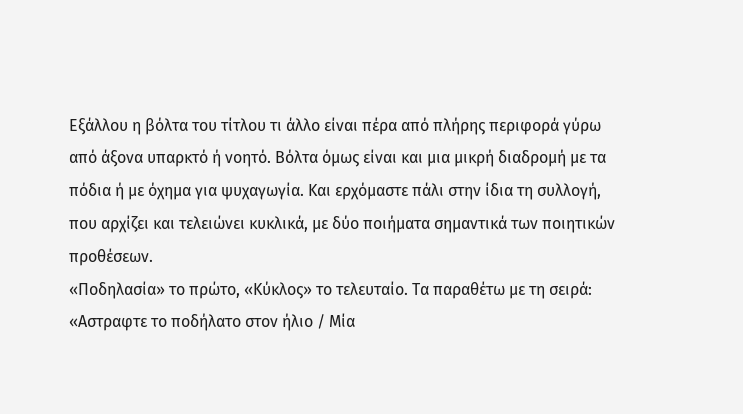Εξάλλου η βόλτα του τίτλου τι άλλο είναι πέρα από πλήρης περιφορά γύρω από άξονα υπαρκτό ή νοητό. Βόλτα όμως είναι και μια μικρή διαδρομή με τα πόδια ή με όχημα για ψυχαγωγία. Και ερχόμαστε πάλι στην ίδια τη συλλογή, που αρχίζει και τελειώνει κυκλικά, με δύο ποιήματα σημαντικά των ποιητικών προθέσεων.
«Ποδηλασία» το πρώτο, «Κύκλος» το τελευταίο. Τα παραθέτω με τη σειρά: «Αστραφτε το ποδήλατο στον ήλιο / Μία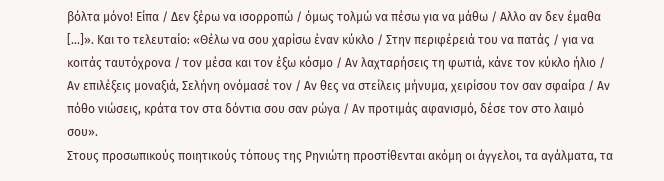βόλτα μόνο! Είπα / Δεν ξέρω να ισορροπώ / όμως τολμώ να πέσω για να μάθω / Αλλο αν δεν έμαθα […]». Και το τελευταίο: «Θέλω να σου χαρίσω έναν κύκλο / Στην περιφέρειά του να πατάς / για να κοιτάς ταυτόχρονα / τον μέσα και τον έξω κόσμο / Αν λαχταρήσεις τη φωτιά, κάνε τον κύκλο ήλιο / Αν επιλέξεις μοναξιά, Σελήνη ονόμασέ τον / Αν θες να στείλεις μήνυμα, χειρίσου τον σαν σφαίρα / Αν πόθο νιώσεις, κράτα τον στα δόντια σου σαν ρώγα / Αν προτιμάς αφανισμό, δέσε τον στο λαιμό σου».
Στους προσωπικούς ποιητικούς τόπους της Ρηνιώτη προστίθενται ακόμη οι άγγελοι, τα αγάλματα, τα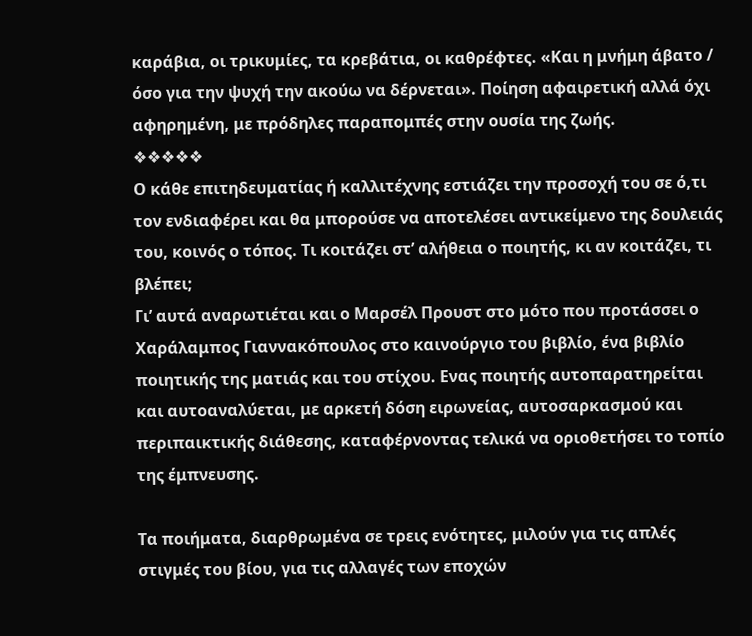καράβια, οι τρικυμίες, τα κρεβάτια, οι καθρέφτες. «Και η μνήμη άβατο / όσο για την ψυχή την ακούω να δέρνεται». Ποίηση αφαιρετική αλλά όχι αφηρημένη, με πρόδηλες παραπομπές στην ουσία της ζωής.
❖❖❖❖❖
Ο κάθε επιτηδευματίας ή καλλιτέχνης εστιάζει την προσοχή του σε ό,τι τον ενδιαφέρει και θα μπορούσε να αποτελέσει αντικείμενο της δουλειάς του, κοινός ο τόπος. Τι κοιτάζει στ’ αλήθεια ο ποιητής, κι αν κοιτάζει, τι βλέπει;
Γι’ αυτά αναρωτιέται και ο Μαρσέλ Προυστ στο μότο που προτάσσει ο Χαράλαμπος Γιαννακόπουλος στο καινούργιο του βιβλίο, ένα βιβλίο ποιητικής της ματιάς και του στίχου. Ενας ποιητής αυτοπαρατηρείται και αυτοαναλύεται, με αρκετή δόση ειρωνείας, αυτοσαρκασμού και περιπαικτικής διάθεσης, καταφέρνοντας τελικά να οριοθετήσει το τοπίο της έμπνευσης.

Τα ποιήματα, διαρθρωμένα σε τρεις ενότητες, μιλούν για τις απλές στιγμές του βίου, για τις αλλαγές των εποχών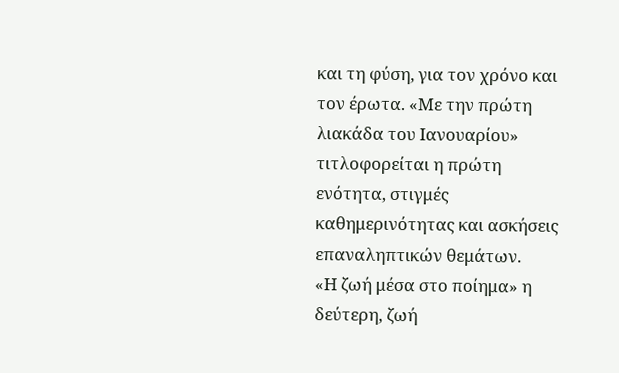και τη φύση, για τον χρόνο και τον έρωτα. «Με την πρώτη λιακάδα του Ιανουαρίου» τιτλοφορείται η πρώτη ενότητα, στιγμές καθημερινότητας και ασκήσεις επαναληπτικών θεμάτων.
«Η ζωή μέσα στο ποίημα» η δεύτερη, ζωή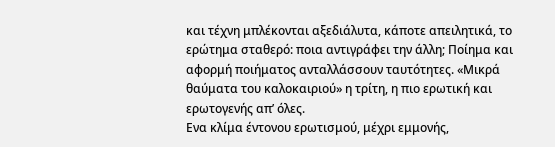και τέχνη μπλέκονται αξεδιάλυτα, κάποτε απειλητικά, το ερώτημα σταθερό: ποια αντιγράφει την άλλη; Ποίημα και αφορμή ποιήματος ανταλλάσσουν ταυτότητες. «Μικρά θαύματα του καλοκαιριού» η τρίτη, η πιο ερωτική και ερωτογενής απ’ όλες.
Ενα κλίμα έντονου ερωτισμού, μέχρι εμμονής,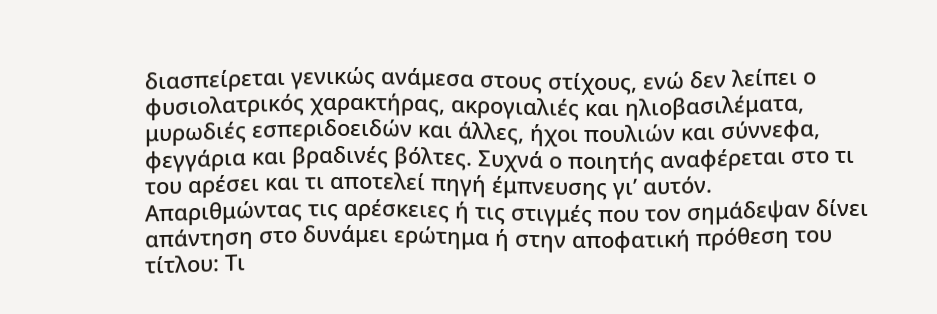διασπείρεται γενικώς ανάμεσα στους στίχους, ενώ δεν λείπει ο φυσιολατρικός χαρακτήρας, ακρογιαλιές και ηλιοβασιλέματα, μυρωδιές εσπεριδοειδών και άλλες, ήχοι πουλιών και σύννεφα, φεγγάρια και βραδινές βόλτες. Συχνά ο ποιητής αναφέρεται στο τι του αρέσει και τι αποτελεί πηγή έμπνευσης γι’ αυτόν.
Απαριθμώντας τις αρέσκειες ή τις στιγμές που τον σημάδεψαν δίνει απάντηση στο δυνάμει ερώτημα ή στην αποφατική πρόθεση του τίτλου: Τι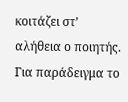κοιτάζει στ’ αλήθεια ο ποιητής.
Για παράδειγμα το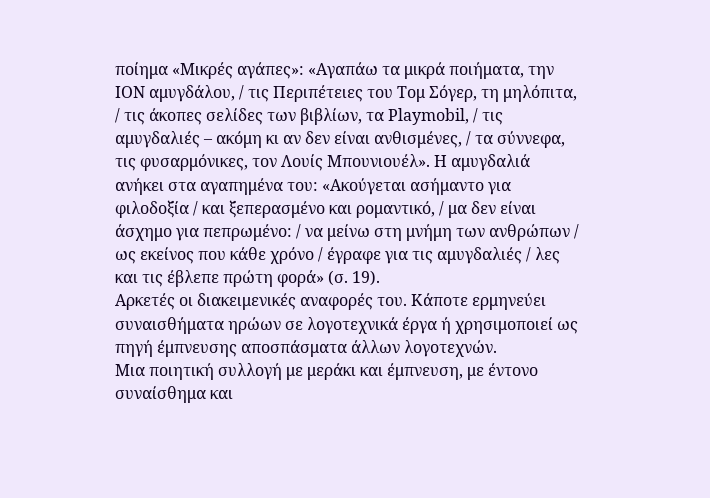ποίημα «Μικρές αγάπες»: «Αγαπάω τα μικρά ποιήματα, την ΙΟΝ αμυγδάλου, / τις Περιπέτειες του Τομ Σόγερ, τη μηλόπιτα, / τις άκοπες σελίδες των βιβλίων, τα Playmobil, / τις αμυγδαλιές – ακόμη κι αν δεν είναι ανθισμένες, / τα σύννεφα, τις φυσαρμόνικες, τον Λουίς Μπουνιουέλ». Η αμυγδαλιά ανήκει στα αγαπημένα του: «Ακούγεται ασήμαντο για φιλοδοξία / και ξεπερασμένο και ρομαντικό, / μα δεν είναι άσχημο για πεπρωμένο: / να μείνω στη μνήμη των ανθρώπων / ως εκείνος που κάθε χρόνο / έγραφε για τις αμυγδαλιές / λες και τις έβλεπε πρώτη φορά» (σ. 19).
Αρκετές οι διακειμενικές αναφορές του. Κάποτε ερμηνεύει συναισθήματα ηρώων σε λογοτεχνικά έργα ή χρησιμοποιεί ως πηγή έμπνευσης αποσπάσματα άλλων λογοτεχνών.
Μια ποιητική συλλογή με μεράκι και έμπνευση, με έντονο συναίσθημα και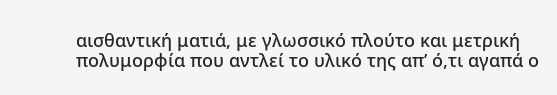αισθαντική ματιά, με γλωσσικό πλούτο και μετρική πολυμορφία που αντλεί το υλικό της απ’ ό,τι αγαπά ο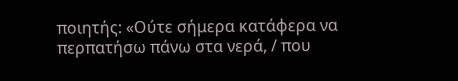ποιητής: «Ούτε σήμερα κατάφερα να περπατήσω πάνω στα νερά, / που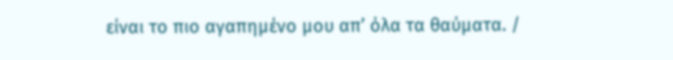είναι το πιο αγαπημένο μου απ’ όλα τα θαύματα. /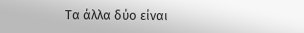Τα άλλα δύο είναι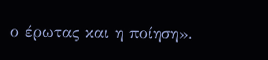ο έρωτας και η ποίηση».